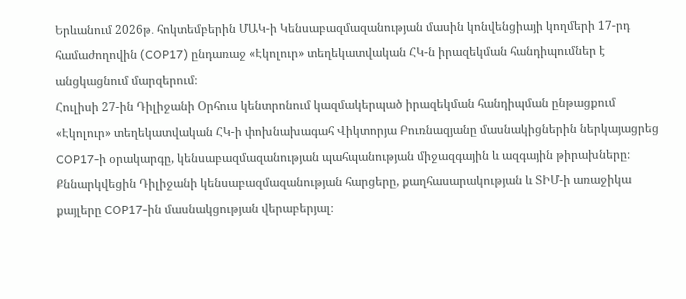Երևանում 2026թ․ հոկտեմբերին ՄԱԿ-ի Կենսաբազմազանության մասին կոնվենցիայի կողմերի 17-րդ համաժողովին (COP17) ընդառաջ «Էկոլուր» տեղեկատվական ՀԿ-ն իրազեկման հանդիպումներ է անցկացնում մարզերում։
Հուլիսի 27-ին Դիլիջանի Օրհուս կենտրոնում կազմակերպած իրազեկման հանդիպման ընթացքում «Էկոլուր» տեղեկատվական ՀԿ-ի փոխնախագահ Վիկտորյա Բուռնազյանը մասնակիցներին ներկայացրեց COP17-ի օրակարգը, կենսաբազմազանության պահպանության միջազգային և ազգային թիրախները։ Քննարկվեցին Դիլիջանի կենսաբազմազանության հարցերը, քաղհասարակության և ՏԻՄ-ի առաջիկա քայլերը COP17-ին մասնակցության վերաբերյալ։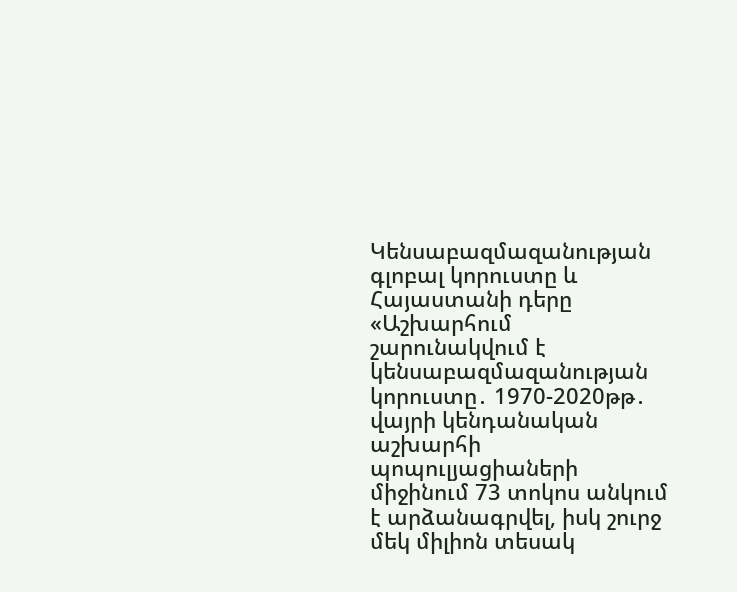Կենսաբազմազանության գլոբալ կորուստը և Հայաստանի դերը
«Աշխարհում շարունակվում է կենսաբազմազանության կորուստը․ 1970-2020թթ․ վայրի կենդանական աշխարհի պոպուլյացիաների միջինում 73 տոկոս անկում է արձանագրվել, իսկ շուրջ մեկ միլիոն տեսակ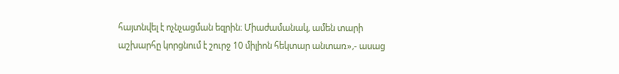հայտնվել է ոչնչացման եզրին։ Միաժամանակ, ամեն տարի աշխարհը կորցնում է շուրջ 10 միլիոն հեկտար անտառ»,- ասաց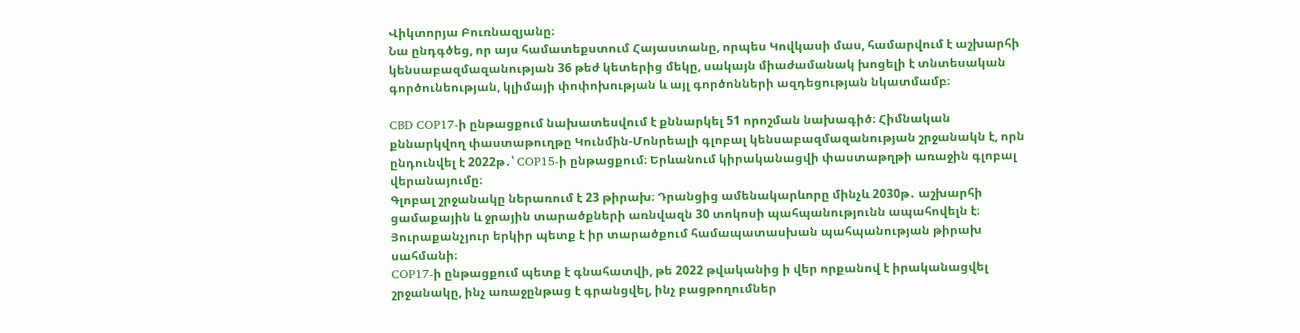Վիկտորյա Բուռնազյանը։
Նա ընդգծեց, որ այս համատեքստում Հայաստանը, որպես Կովկասի մաս, համարվում է աշխարհի կենսաբազմազանության 36 թեժ կետերից մեկը, սակայն միաժամանակ խոցելի է տնտեսական գործունեության, կլիմայի փոփոխության և այլ գործոնների ազդեցության նկատմամբ։

CBD COP17-ի ընթացքում նախատեսվում է քննարկել 51 որոշման նախագիծ։ Հիմնական քննարկվող փաստաթուղթը Կունմին-Մոնրեալի գլոբալ կենսաբազմազանության շրջանակն է, որն ընդունվել է 2022թ․՝ COP15-ի ընթացքում։ Երևանում կիրականացվի փաստաթղթի առաջին գլոբալ վերանայումը։
Գլոբալ շրջանակը ներառում է 23 թիրախ։ Դրանցից ամենակարևորը մինչև 2030թ․ աշխարհի ցամաքային և ջրային տարածքների առնվազն 30 տոկոսի պահպանությունն ապահովելն է։ Յուրաքանչյուր երկիր պետք է իր տարածքում համապատասխան պահպանության թիրախ սահմանի։
COP17-ի ընթացքում պետք է գնահատվի, թե 2022 թվականից ի վեր որքանով է իրականացվել շրջանակը, ինչ առաջընթաց է գրանցվել, ինչ բացթողումներ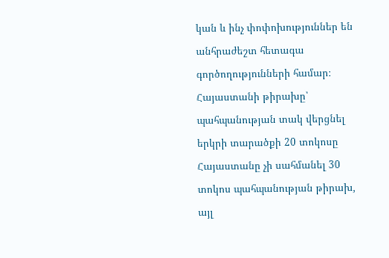կան և ինչ փոփոխություններ են անհրաժեշտ հետագա գործողությունների համար։
Հայաստանի թիրախը՝ պահպանության տակ վերցնել երկրի տարածքի 20 տոկոսը
Հայաստանը չի սահմանել 30 տոկոս պահպանության թիրախ, այլ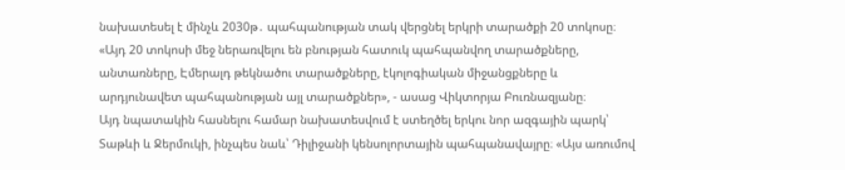նախատեսել է մինչև 2030թ․ պահպանության տակ վերցնել երկրի տարածքի 20 տոկոսը։ «Այդ 20 տոկոսի մեջ ներառվելու են բնության հատուկ պահպանվող տարածքները, անտառները, Էմերալդ թեկնածու տարածքները, էկոլոգիական միջանցքները և արդյունավետ պահպանության այլ տարածքներ», - ասաց Վիկտորյա Բուռնազյանը։
Այդ նպատակին հասնելու համար նախատեսվում է ստեղծել երկու նոր ազգային պարկ՝ Տաթևի և Ջերմուկի, ինչպես նաև՝ Դիլիջանի կենսոլորտային պահպանավայրը։ «Այս առումով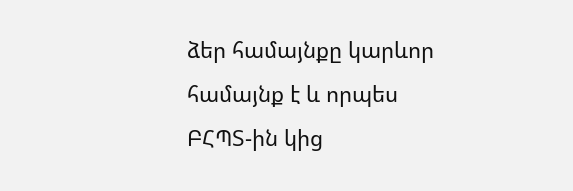ձեր համայնքը կարևոր համայնք է և որպես ԲՀՊՏ-ին կից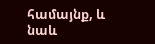համայնք, և նաև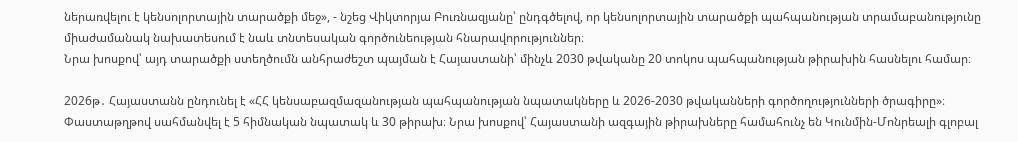ներառվելու է կենսոլորտային տարածքի մեջ», - նշեց Վիկտորյա Բուռնազյանը՝ ընդգծելով, որ կենսոլորտային տարածքի պահպանության տրամաբանությունը միաժամանակ նախատեսում է նաև տնտեսական գործունեության հնարավորություններ։
Նրա խոսքով՝ այդ տարածքի ստեղծումն անհրաժեշտ պայման է Հայաստանի՝ մինչև 2030 թվականը 20 տոկոս պահպանության թիրախին հասնելու համար։

2026թ․ Հայաստանն ընդունել է «ՀՀ կենսաբազմազանության պահպանության նպատակները և 2026-2030 թվականների գործողությունների ծրագիրը»։ Փաստաթղթով սահմանվել է 5 հիմնական նպատակ և 30 թիրախ։ Նրա խոսքով՝ Հայաստանի ազգային թիրախները համահունչ են Կունմին-Մոնրեալի գլոբալ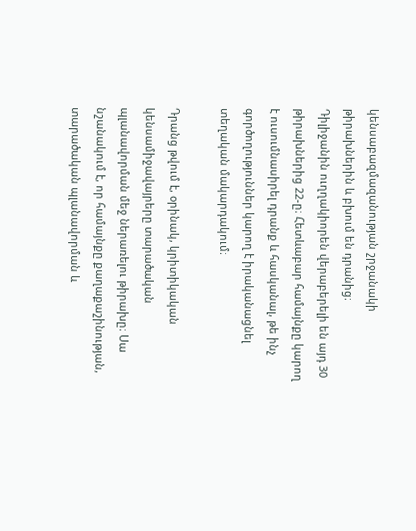կենսաբազմազանության շրջանակի թիրախներին և բխում են դրանից։
Դիլիջանին ուղղակիորեն վերաբերելի են այդ 30 թիրախներից 22-ը։ Հետևաբար համայնքը կարող է ուսումնասիրել դրանք և հասկանալ, թե ինչ գործողություններ կարող է իրականացնել տեղական մակարդակում։

Դրանց թվում է, օրինակ, կրիտիկական կենսամիջավայրերը տարածական պլանավորման մեջ ներառելու թիրախը։ Սա նշանակում է, որ համայնքը քաղաքաշինության, տարածական պլանավորման և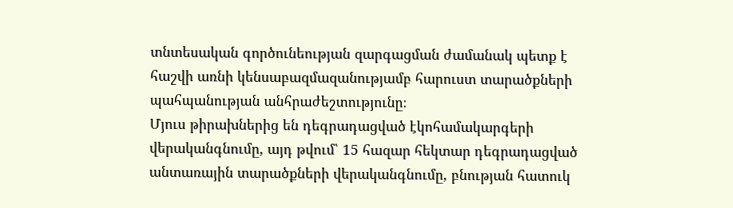տնտեսական գործունեության զարգացման ժամանակ պետք է հաշվի առնի կենսաբազմազանությամբ հարուստ տարածքների պահպանության անհրաժեշտությունը։
Մյուս թիրախներից են դեգրադացված էկոհամակարգերի վերականգնումը, այդ թվում՝ 15 հազար հեկտար դեգրադացված անտառային տարածքների վերականգնումը, բնության հատուկ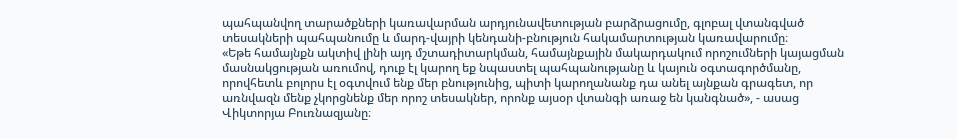պահպանվող տարածքների կառավարման արդյունավետության բարձրացումը, գլոբալ վտանգված տեսակների պահպանումը և մարդ-վայրի կենդանի-բնություն հակամարտության կառավարումը։
«Եթե համայնքն ակտիվ լինի այդ մշտադիտարկման, համայնքային մակարդակում որոշումների կայացման մասնակցության առումով, դուք էլ կարող եք նպաստել պահպանությանը և կայուն օգտագործմանը, որովհետև բոլորս էլ օգտվում ենք մեր բնությունից, պիտի կարողանանք դա անել այնքան գրագետ, որ առնվազն մենք չկորցնենք մեր որոշ տեսակներ, որոնք այսօր վտանգի առաջ են կանգնած», - ասաց Վիկտորյա Բուռնազյանը։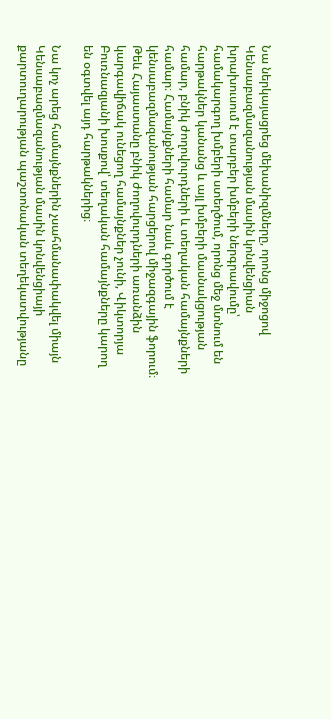Նա ներկայացրեց մեխանիզմները, որոնց միջոցով Կենսաբազմազանության մասին կոնվենցիան խրախուսում է տարբեր խմբերի ներգրավումը՝ համակարգող խմբերի ստեղծում, որոնց մեջ մտնում են հարթակներ կանանց և այլ խմբերի մասնակցության համար, բնիկ ժողովուրդների և տեղական համայնքների համար։ Համայնքների համար նաև գործում է կենսաբազմազանության հարցերով միջազգային ֆորում։ Թեև Հայաստանը բնիկ ժողովուրդների առանձին կարգավիճակ ունեցող համայնքներ չունի, Վիկտորյա Բուռնազյանի խոսքով՝ տեղական համայնքները կարող են օգտվել այդ հարթակներից։

Նա կոչ արեց համայնքներին չսահմանափակվել միայն Կենսաբազմազանության մասին կոնվենցիայի քարտուղարության պաշտոնական տեղեկատվությանը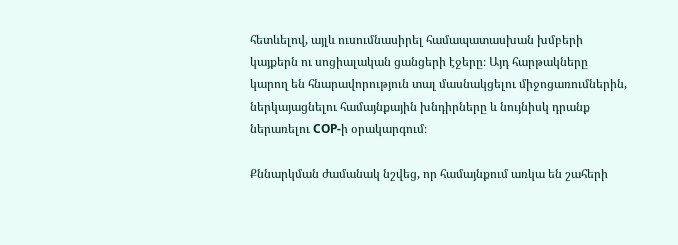հետևելով, այլև ուսումնասիրել համապատասխան խմբերի կայքերն ու սոցիալական ցանցերի էջերը։ Այդ հարթակները կարող են հնարավորություն տալ մասնակցելու միջոցառումներին, ներկայացնելու համայնքային խնդիրները և նույնիսկ դրանք ներառելու COP-ի օրակարգում։

Քննարկման ժամանակ նշվեց, որ համայնքում առկա են շահերի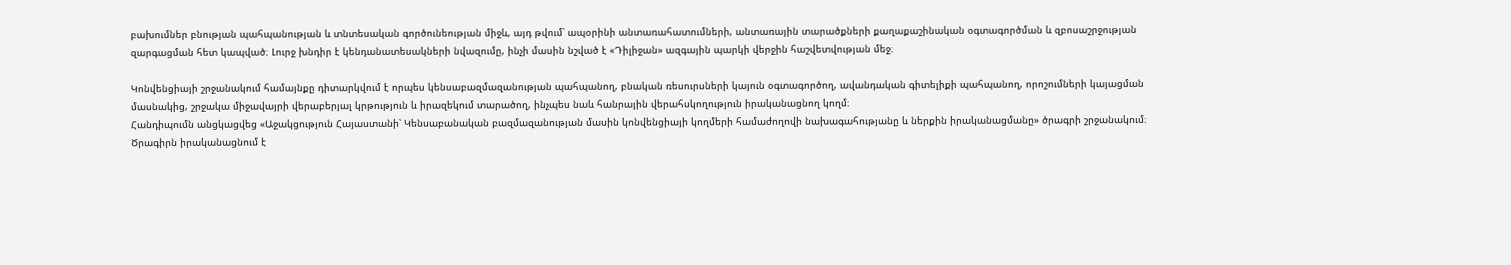բախումներ բնության պահպանության և տնտեսական գործունեության միջև, այդ թվում՝ ապօրինի անտառահատումների, անտառային տարածքների քաղաքաշինական օգտագործման և զբոսաշրջության զարգացման հետ կապված։ Լուրջ խնդիր է կենդանատեսակների նվազումը, ինչի մասին նշված է «Դիլիջան» ազգային պարկի վերջին հաշվետվության մեջ։

Կոնվենցիայի շրջանակում համայնքը դիտարկվում է որպես կենսաբազմազանության պահպանող, բնական ռեսուրսների կայուն օգտագործող, ավանդական գիտելիքի պահպանող, որոշումների կայացման մասնակից, շրջակա միջավայրի վերաբերյալ կրթություն և իրազեկում տարածող, ինչպես նաև հանրային վերահսկողություն իրականացնող կողմ։
Հանդիպումն անցկացվեց «Աջակցություն Հայաստանի՝ Կենսաբանական բազմազանության մասին կոնվենցիայի կողմերի համաժողովի նախագահությանը և ներքին իրականացմանը» ծրագրի շրջանակում։ Ծրագիրն իրականացնում է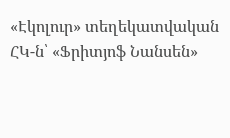«Էկոլուր» տեղեկատվական ՀԿ-ն՝ «Ֆրիտյոֆ Նանսեն»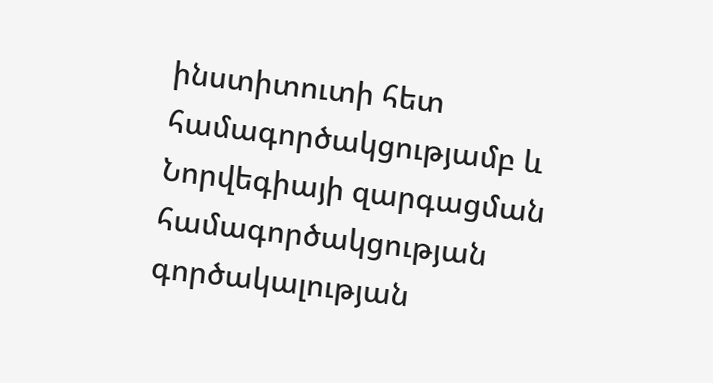ինստիտուտի հետ համագործակցությամբ և Նորվեգիայի զարգացման համագործակցության գործակալության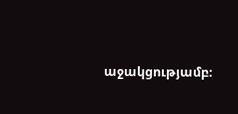աջակցությամբ։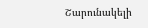Շարունակելի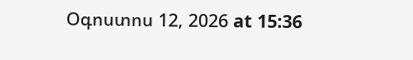Օգոստոս 12, 2026 at 15:36